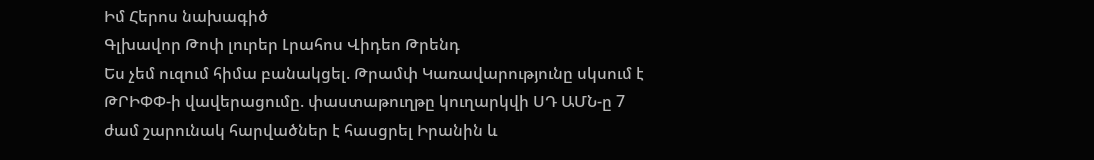Իմ Հերոս նախագիծ
Գլխավոր Թոփ լուրեր Լրահոս Վիդեո Թրենդ
Ես չեմ ուզում հիմա բանակցել. Թրամփ Կառավարությունը սկսում է ԹՐԻՓՓ-ի վավերացումը. փաստաթուղթը կուղարկվի ՍԴ ԱՄՆ-ը 7 ժամ շարունակ հարվածներ է հասցրել Իրանին և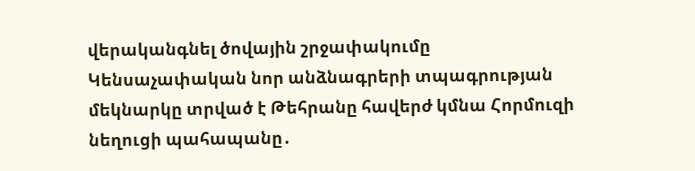վերականգնել ծովային շրջափակումը Կենսաչափական նոր անձնագրերի տպագրության մեկնարկը տրված է Թեհրանը հավերժ կմնա Հորմուզի նեղուցի պահապանը․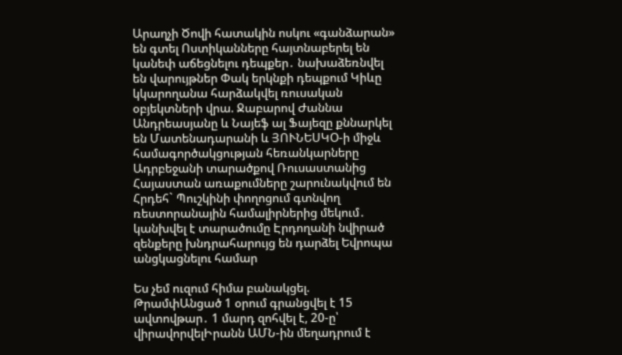Արաղչի Ծովի հատակին ոսկու «գանձարան» են գտել Ոստիկանները հայտնաբերել են կանեփ աճեցնելու դեպքեր․ նախաձեռնվել են վարույթներ Փակ երկնքի դեպքում Կիևը կկարողանա հարձակվել ռուսական օբյեկտների վրա. Ջաբարով Ժաննա Անդրեասյանը և Նայեֆ ալ Ֆայեզը քննարկել են Մատենադարանի և ՅՈՒՆԵՍԿՕ-ի միջև համագործակցության հեռանկարները Ադրբեջանի տարածքով Ռուսաստանից Հայաստան առաքումները շարունակվում են Հրդեհ` Պուշկինի փողոցում գտնվող ռեստորանային համալիրներից մեկում․ կանխվել է տարածումը Էրդողանի նվիրած զենքերը խնդրահարույց են դարձել Եվրոպա անցկացնելու համար

Ես չեմ ուզում հիմա բանակցել. ԹրամփԱնցած 1 օրում գրանցվել է 15 ավտովթար․ 1 մարդ զոհվել է, 20-ը՝ վիրավորվելԻրանն ԱՄՆ-ին մեղադրում է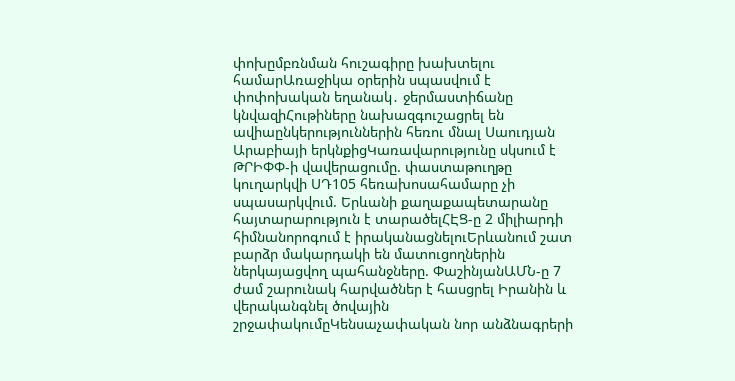փոխըմբռնման հուշագիրը խախտելու համարԱռաջիկա օրերին սպասվում է փոփոխական եղանակ․ ջերմաստիճանը կնվազիՀութիները նախազգուշացրել են ավիաընկերություններին հեռու մնալ Սաուդյան Արաբիայի երկնքիցԿառավարությունը սկսում է ԹՐԻՓՓ-ի վավերացումը. փաստաթուղթը կուղարկվի ՍԴ105 հեռախոսահամարը չի սպասարկվում. Երևանի քաղաքապետարանը հայտարարություն է տարածելՀԷՑ-ը 2 միլիարդի հիմնանորոգում է իրականացնելուԵրևանում շատ բարձր մակարդակի են մատուցողներին ներկայացվող պահանջները. ՓաշինյանԱՄՆ-ը 7 ժամ շարունակ հարվածներ է հասցրել Իրանին և վերականգնել ծովային շրջափակումըԿենսաչափական նոր անձնագրերի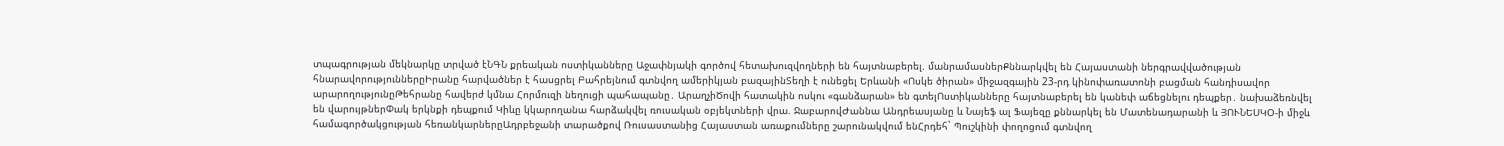տպագրության մեկնարկը տրված էՆԳՆ քրեական ոստիկանները Աջափնյակի գործով հետախուզվողների են հայտնաբերել. մանրամասներՔննարկվել են Հայաստանի ներգրավվածության հնարավորություններըԻրանը հարվածներ է հասցրել Բահրեյնում գտնվող ամերիկյան բազայինՏեղի է ունեցել Երևանի «Ոսկե ծիրան» միջազգային 23-րդ կինոփառատոնի բացման հանդիսավոր արարողությունըԹեհրանը հավերժ կմնա Հորմուզի նեղուցի պահապանը․ ԱրաղչիԾովի հատակին ոսկու «գանձարան» են գտելՈստիկանները հայտնաբերել են կանեփ աճեցնելու դեպքեր․ նախաձեռնվել են վարույթներՓակ երկնքի դեպքում Կիևը կկարողանա հարձակվել ռուսական օբյեկտների վրա. ՋաբարովԺաննա Անդրեասյանը և Նայեֆ ալ Ֆայեզը քննարկել են Մատենադարանի և ՅՈՒՆԵՍԿՕ-ի միջև համագործակցության հեռանկարներըԱդրբեջանի տարածքով Ռուսաստանից Հայաստան առաքումները շարունակվում ենՀրդեհ` Պուշկինի փողոցում գտնվող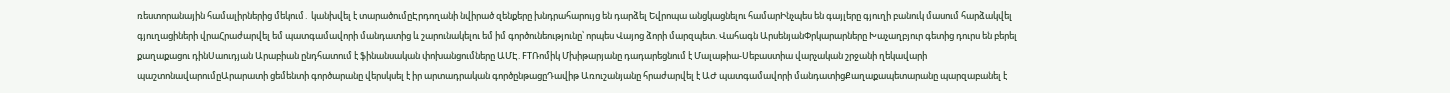ռեստորանային համալիրներից մեկում․ կանխվել է տարածումըԷրդողանի նվիրած զենքերը խնդրահարույց են դարձել Եվրոպա անցկացնելու համարԻնչպես են գայլերը գյուղի բանուկ մասում հարձակվել գյուղացիների վրաՀրաժարվել եմ պատգամավորի մանդատից և շարունակելու եմ իմ գործունեությունը՝ որպես Վայոց ձորի մարզպետ. Վահագն ԱրսենյանՓրկարարները Խաչաղբյուր գետից դուրս են բերել քաղաքացու դինՍաուդյան Արաբիան ընդհատում է ֆինանսական փոխանցումները ԱՄԷ. FTՌոմիկ Մխիթարյանը դադարեցնում է Մալաթիա-Սեբաստիա վարչական շրջանի ղեկավարի պաշտոնավարումըԱրարատի ցեմենտի գործարանը վերսկսել է իր արտադրական գործընթացըԴավիթ Առուշանյանը հրաժարվել է ԱԺ պատգամավորի մանդատիցՔաղաքապետարանը պարզաբանել է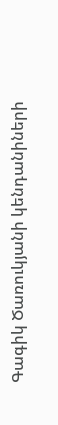Գագիկ Ծառուկյանի կենդանիների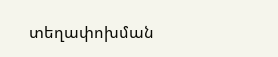տեղափոխման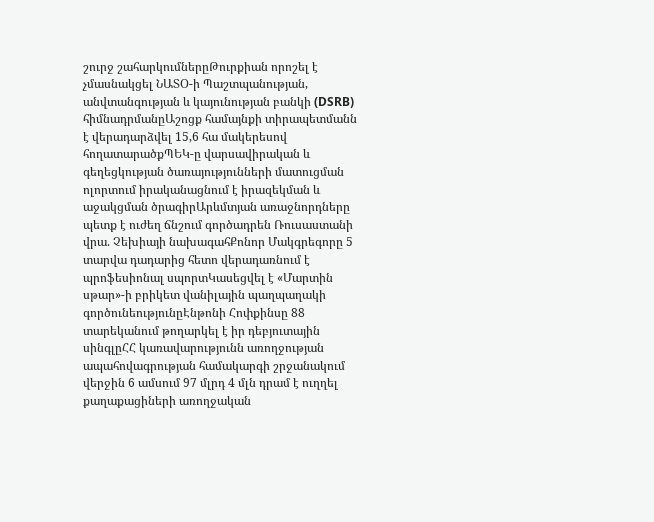շուրջ շահարկումներըԹուրքիան որոշել է չմասնակցել ՆԱՏՕ-ի Պաշտպանության, անվտանգության և կայունության բանկի (DSRB) հիմնադրմանըԱշոցք համայնքի տիրապետմանն է վերադարձվել 15,6 հա մակերեսով հողատարածքՊԵԿ-ը վարսավիրական և գեղեցկության ծառայությունների մատուցման ոլորտում իրականացնում է իրազեկման և աջակցման ծրագիրԱրևմտյան առաջնորդները պետք է ուժեղ ճնշում գործադրեն Ռուսաստանի վրա. Չեխիայի նախագահՔոնոր Մակգրեգորը 5 տարվա դադարից հետո վերադառնում է պրոֆեսիոնալ սպորտԿասեցվել է «Մարտին սթար»-ի բրիկետ վանիլային պաղպաղակի գործունեությունըԷնթոնի Հոփքինսը 88 տարեկանում թողարկել է իր դեբյուտային սինգլըՀՀ կառավարությունն առողջության ապահովագրության համակարգի շրջանակում վերջին 6 ամսում 97 մլրդ 4 մլն դրամ է ուղղել քաղաքացիների առողջական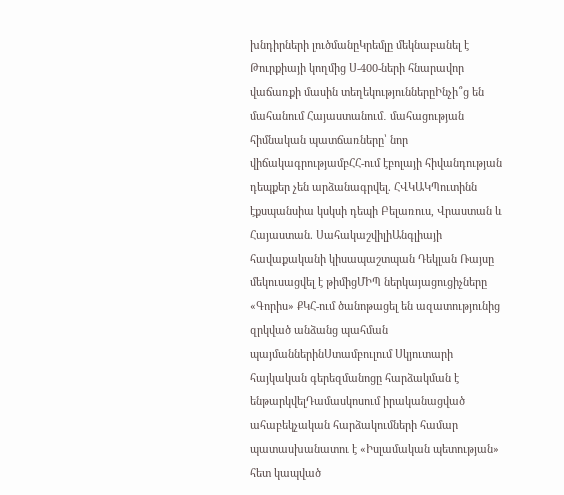խնդիրների լուծմանըԿրեմլը մեկնաբանել է Թուրքիայի կողմից Ս-400-ների հնարավոր վաճառքի մասին տեղեկություններըԻնչի՞ց են մահանում Հայաստանում․ մահացության հիմնական պատճառները՝ նոր վիճակագրությամբՀՀ-ում էբոլայի հիվանդության դեպքեր չեն արձանագրվել. ՀՎԿԱԿՊուտինն էքսպանսիա կսկսի դեպի Բելառուս, Վրաստան և Հայաստան. ՍահակաշվիլիԱնգլիայի հավաքականի կիսապաշտպան Դեկլան Ռայսը մեկուսացվել է թիմիցՄԻՊ ներկայացուցիչները «Գորիս» ՔԿՀ-ում ծանոթացել են ազատությունից զրկված անձանց պահման պայմաններինՍտամբուլում Սկյուտարի հայկական գերեզմանոցը հարձակման է ենթարկվելԴամասկոսում իրականացված ահաբեկչական հարձակումների համար պատասխանատու է «Իսլամական պետության» հետ կապված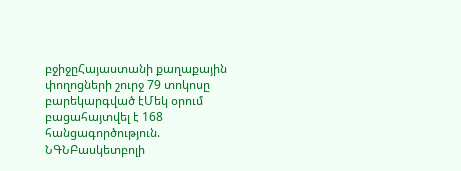բջիջըՀայաստանի քաղաքային փողոցների շուրջ 79 տոկոսը բարեկարգված էՄեկ օրում բացահայտվել է 168 հանցագործություն. ՆԳՆԲասկետբոլի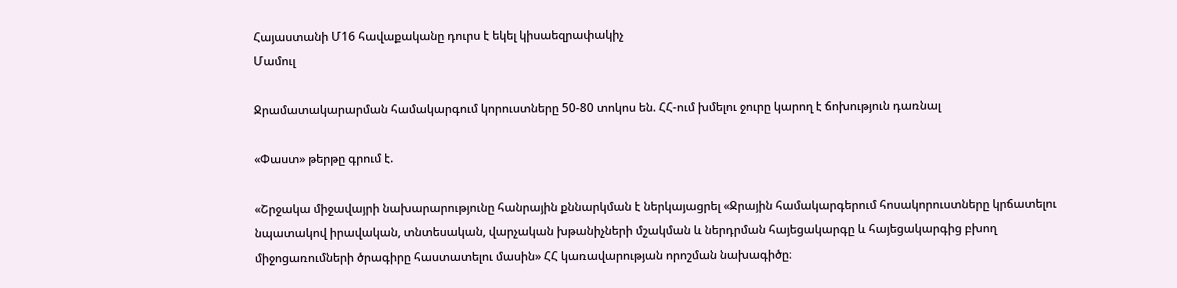Հայաստանի Մ16 հավաքականը դուրս է եկել կիսաեզրափակիչ
Մամուլ

Ջրամատակարարման համակարգում կորուստները 50-80 տոկոս են. ՀՀ-ում խմելու ջուրը կարող է ճոխություն դառնալ

«Փաստ» թերթը գրում է.

«Շրջակա միջավայրի նախարարությունը հանրային քննարկման է ներկայացրել «Ջրային համակարգերում հոսակորուստները կրճատելու նպատակով իրավական, տնտեսական, վարչական խթանիչների մշակման և ներդրման հայեցակարգը և հայեցակարգից բխող միջոցառումների ծրագիրը հաստատելու մասին» ՀՀ կառավարության որոշման նախագիծը։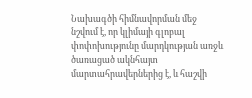Նախագծի հիմնավորման մեջ նշվում է, որ կլիմայի գլոբալ փոփոխությունը մարդկության առջև ծառացած ակնհայտ մարտահրավերներից է, և հաշվի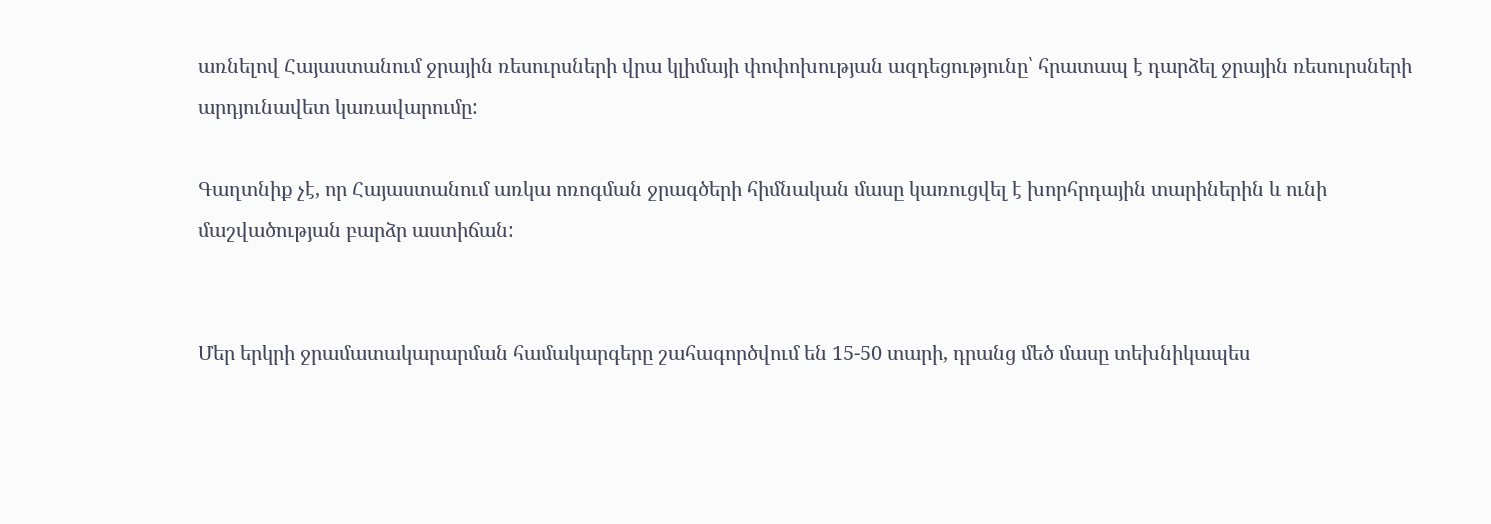առնելով Հայաստանում ջրային ռեսուրսների վրա կլիմայի փոփոխության ազդեցությունը՝ հրատապ է դարձել ջրային ռեսուրսների արդյունավետ կառավարումը:

Գաղտնիք չէ, որ Հայաստանում առկա ոռոգման ջրագծերի հիմնական մասը կառուցվել է խորհրդային տարիներին և ունի մաշվածության բարձր աստիճան:


Մեր երկրի ջրամատակարարման համակարգերը շահագործվում են 15-50 տարի, դրանց մեծ մասը տեխնիկապես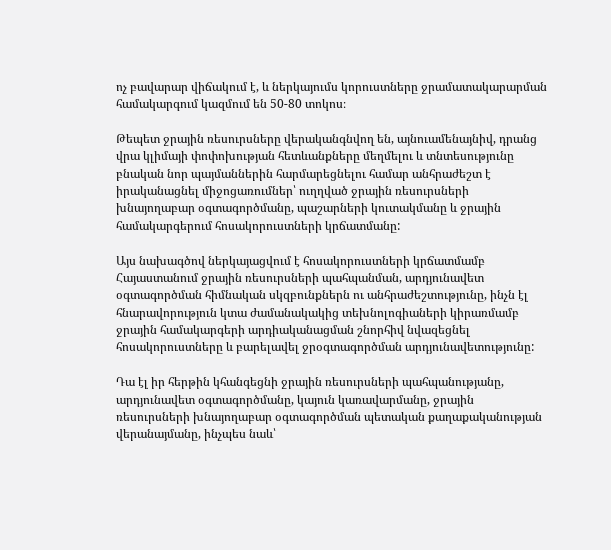ոչ բավարար վիճակում է, և ներկայումս կորուստները ջրամատակարարման համակարգում կազմում են 50-80 տոկոս։

Թեպետ ջրային ռեսուրսները վերականգնվող են, այնուամենայնիվ, դրանց վրա կլիմայի փոփոխության հետևանքները մեղմելու և տնտեսությունը բնական նոր պայմաններին հարմարեցնելու համար անհրաժեշտ է իրականացնել միջոցառումներ՝ ուղղված ջրային ռեսուրսների խնայողաբար օգտագործմանը, պաշարների կուտակմանը և ջրային համակարգերում հոսակորուստների կրճատմանը:

Այս նախագծով ներկայացվում է հոսակորուստների կրճատմամբ Հայաստանում ջրային ռեսուրսների պահպանման, արդյունավետ օգտագործման հիմնական սկզբունքներն ու անհրաժեշտությունը, ինչն էլ հնարավորություն կտա ժամանակակից տեխնոլոգիաների կիրառմամբ ջրային համակարգերի արդիականացման շնորհիվ նվազեցնել հոսակորուստները և բարելավել ջրօգտագործման արդյունավետությունը:

Դա էլ իր հերթին կհանգեցնի ջրային ռեսուրսների պահպանությանը, արդյունավետ օգտագործմանը, կայուն կառավարմանը, ջրային ռեսուրսների խնայողաբար օգտագործման պետական քաղաքականության վերանայմանը, ինչպես նաև՝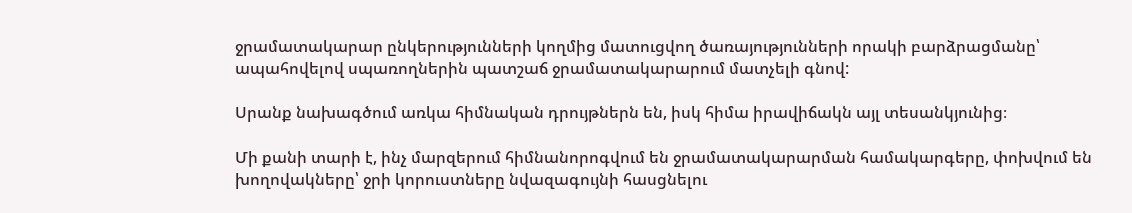ջրամատակարար ընկերությունների կողմից մատուցվող ծառայությունների որակի բարձրացմանը՝ ապահովելով սպառողներին պատշաճ ջրամատակարարում մատչելի գնով:

Սրանք նախագծում առկա հիմնական դրույթներն են, իսկ հիմա իրավիճակն այլ տեսանկյունից։

Մի քանի տարի է, ինչ մարզերում հիմնանորոգվում են ջրամատակարարման համակարգերը, փոխվում են խողովակները՝ ջրի կորուստները նվազագույնի հասցնելու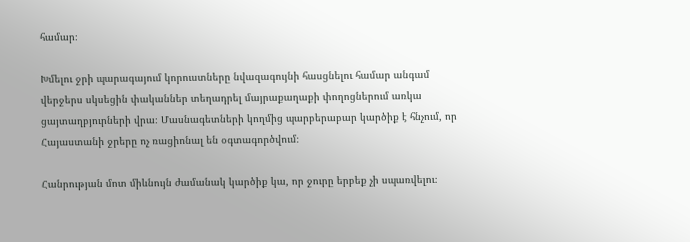համար։

Խմելու ջրի պարագայում կորուստները նվազագույնի հասցնելու համար անգամ վերջերս սկսեցին փականներ տեղադրել մայրաքաղաքի փողոցներում առկա ցայտաղբյուրների վրա։ Մասնագետների կողմից պարբերաբար կարծիք է հնչում, որ Հայաստանի ջրերը ոչ ռացիոնալ են օգտագործվում։

Հանրության մոտ միևնույն ժամանակ կարծիք կա, որ ջուրը երբեք չի սպառվելու։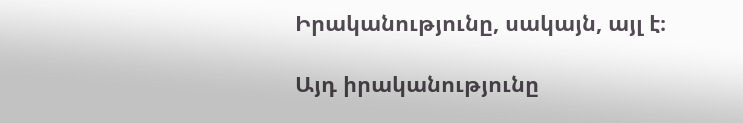Իրականությունը, սակայն, այլ է։

Այդ իրականությունը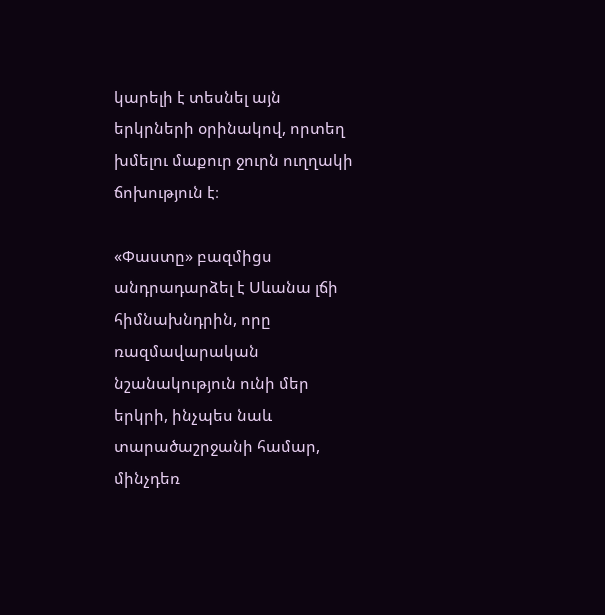կարելի է տեսնել այն երկրների օրինակով, որտեղ խմելու մաքուր ջուրն ուղղակի ճոխություն է։

«Փաստը» բազմիցս անդրադարձել է Սևանա լճի հիմնախնդրին, որը ռազմավարական նշանակություն ունի մեր երկրի, ինչպես նաև տարածաշրջանի համար, մինչդեռ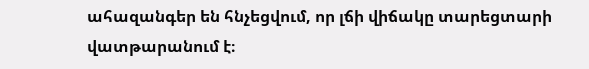ահազանգեր են հնչեցվում, որ լճի վիճակը տարեցտարի վատթարանում է։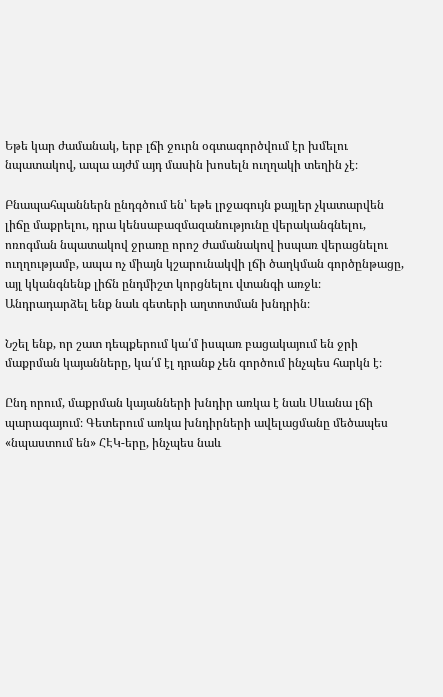Եթե կար ժամանակ, երբ լճի ջուրն օգտագործվում էր խմելու նպատակով, ապա այժմ այդ մասին խոսելն ուղղակի տեղին չէ։

Բնապահպաններն ընդգծում են՝ եթե լրջագույն քայլեր չկատարվեն լիճը մաքրելու, դրա կենսաբազմազանությունը վերականգնելու, ոռոգման նպատակով ջրառը որոշ ժամանակով իսպառ վերացնելու ուղղությամբ, ապա ոչ միայն կշարունակվի լճի ծաղկման գործընթացը, այլ կկանգնենք լիճն ընդմիշտ կորցնելու վտանգի առջև։ Անդրադարձել ենք նաև գետերի աղտոտման խնդրին։

Նշել ենք, որ շատ դեպքերում կա՛մ իսպառ բացակայում են ջրի մաքրման կայանները, կա՛մ էլ դրանք չեն գործում ինչպես հարկն է։

Ընդ որում, մաքրման կայանների խնդիր առկա է նաև Սևանա լճի պարագայում։ Գետերում առկա խնդիրների ավելացմանը մեծապես «նպաստում են» ՀԷԿ-երը, ինչպես նաև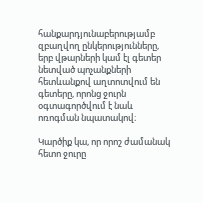հանքարդյունաբերությամբ զբաղվող ընկերությունները, երբ վթարների կամ էլ գետեր նետված պոչանքների հետևանքով աղտոտվում են գետերը, որոնց ջուրն օգտագործվում է նաև ոռոգման նպատակով։

Կարծիք կա, որ որոշ ժամանակ հետո ջուրը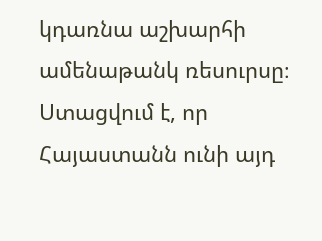կդառնա աշխարհի ամենաթանկ ռեսուրսը։ Ստացվում է, որ Հայաստանն ունի այդ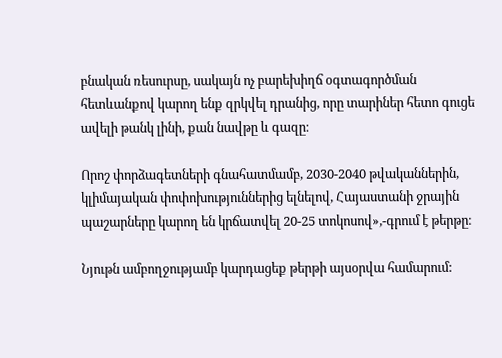բնական ռեսուրսը, սակայն ոչ բարեխիղճ օգտագործման հետևանքով կարող ենք զրկվել դրանից, որը տարիներ հետո գուցե ավելի թանկ լինի, քան նավթը և գազը։

Որոշ փորձագետների գնահատմամբ, 2030-2040 թվականներին, կլիմայական փոփոխություններից ելնելով, Հայաստանի ջրային պաշարները կարող են կրճատվել 20-25 տոկոսով»,-գրում է թերթը։

Նյութն ամբողջությամբ կարդացեք թերթի այսօրվա համարում: